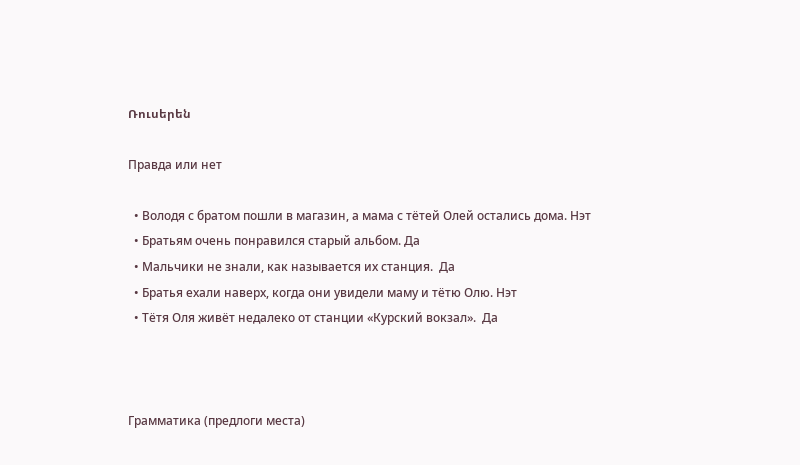Ռուսերեն

Правда или нет

  • Володя с братом пошли в магазин, а мама с тётей Олей остались дома. Нэт
  • Братьям очень понравился старый альбом. Да
  • Мальчики не знали, как называется их станция.  Да
  • Братья ехали наверх, когда они увидели маму и тётю Олю. Нэт
  • Тётя Оля живёт недалеко от станции «Курский вокзал».  Да



Грамматика (предлоги места)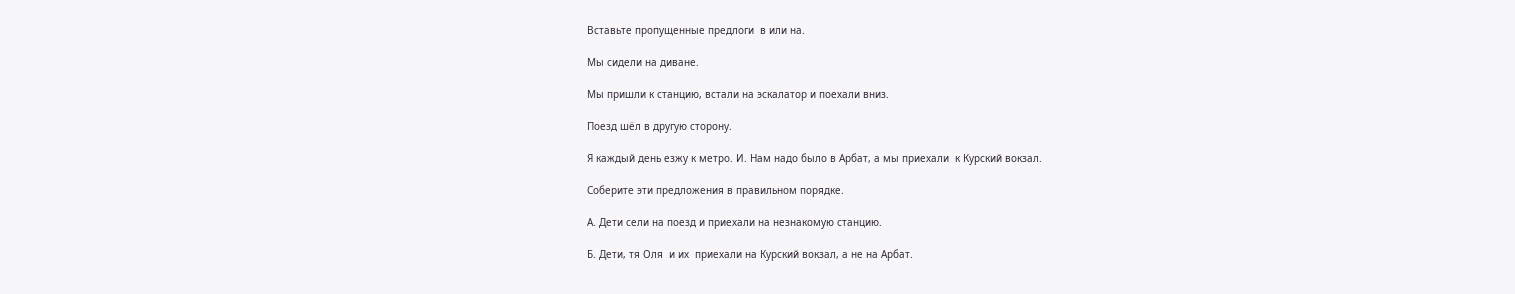Вставьте пропущенные предлоги  в или на.

Мы сидели на диване.

Мы пришли к станцию, встали на эскалатор и поехали вниз.

Поезд шёл в другую сторону.

Я каждый день езжу к метро. И. Нам надо было в Арбат, а мы приехали  к Курский вокзал.

Соберите эти предложения в правильном порядке.

А. Дети сели на поезд и приехали на незнакомую станцию.

Б. Дети, тя Оля  и их  приехали на Курский вокзал, а не на Арбат.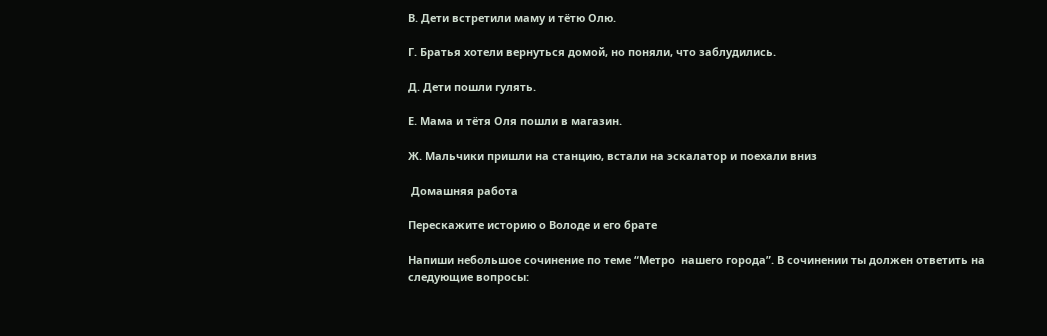В. Дети встретили маму и тётю Олю.

Г. Братья хотели вернуться домой, но поняли, что заблудились.

Д. Дети пошли гулять.

Е. Мама и тётя Оля пошли в магазин.

Ж. Мальчики пришли на станцию, встали на эскалатор и поехали вниз

 Домашняя работа

Перескажите историю о Володе и его брате

Напиши небольшое сочинение по теме “Метро  нашего города”. В сочинении ты должен ответить на следующие вопросы: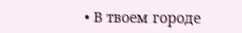• В твоем городе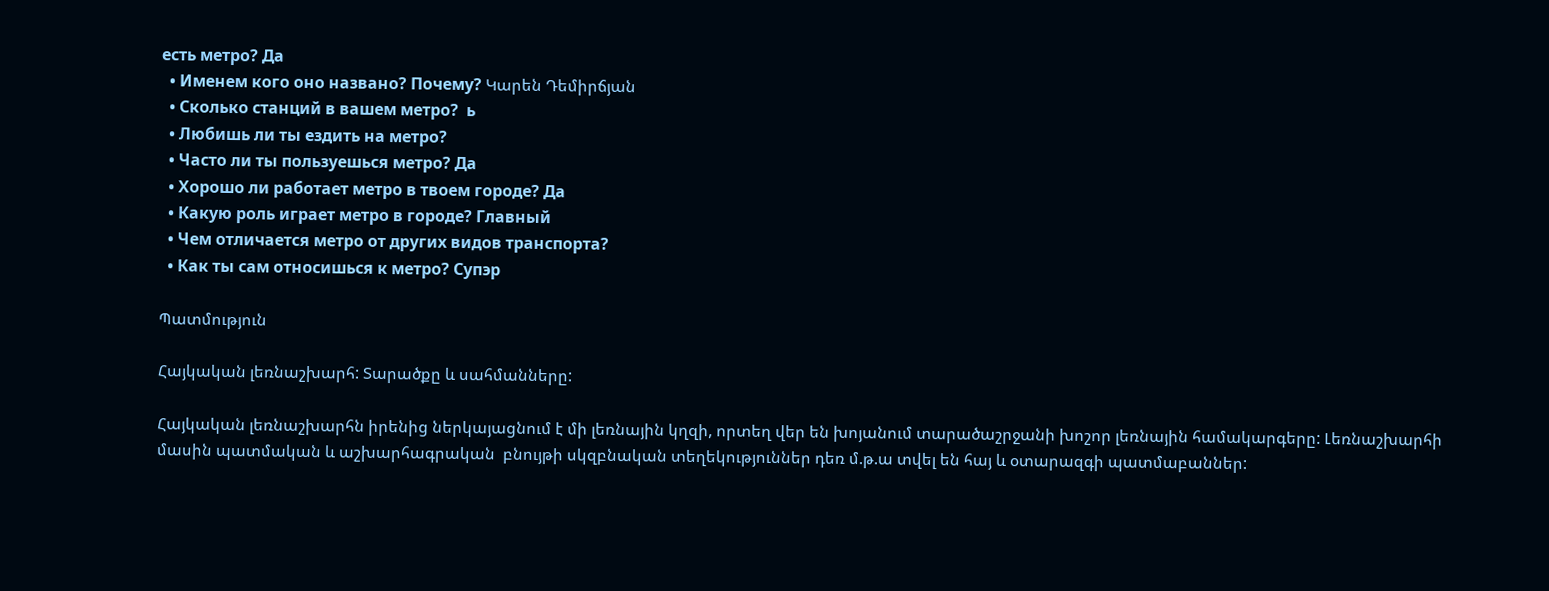есть метро? Да
  • Именем кого оно названо? Почему? Կարեն Դեմիրճյան
  • Сколько станций в вашем метро?  ь
  • Любишь ли ты ездить на метро?
  • Часто ли ты пользуешься метро? Да
  • Хорошо ли работает метро в твоем городе? Да
  • Какую роль играет метро в городе? Главный
  • Чем отличается метро от других видов транспорта?
  • Как ты сам относишься к метро? Супэр

Պատմություն

Հայկական լեռնաշխարհ: Տարածքը և սահմանները:

Հայկական լեռնաշխարհն իրենից ներկայացնում է մի լեռնային կղզի, որտեղ վեր են խոյանում տարածաշրջանի խոշոր լեռնային համակարգերը: Լեռնաշխարհի մասին պատմական և աշխարհագրական  բնույթի սկզբնական տեղեկություններ դեռ մ.թ.ա տվել են հայ և օտարազգի պատմաբաններ: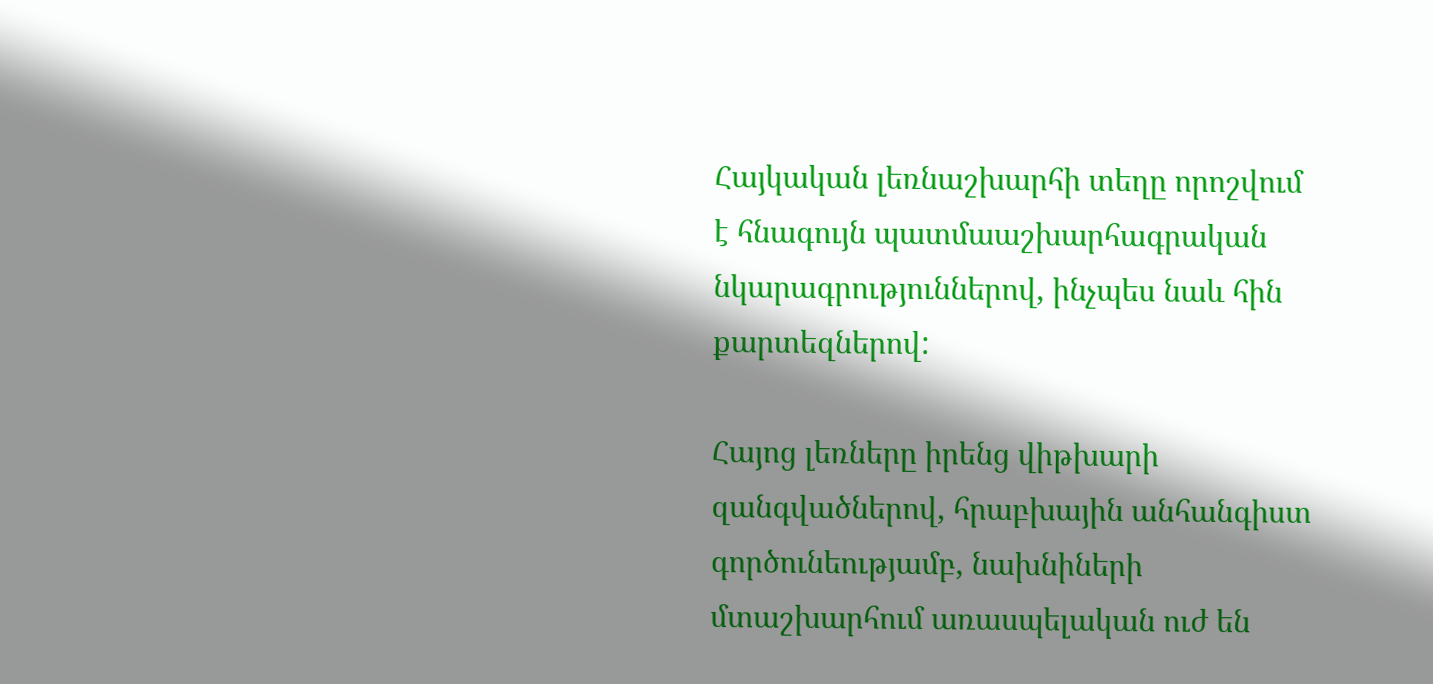Հայկական լեռնաշխարհի տեղը որոշվում է հնագույն պատմաաշխարհագրական նկարագրություններով, ինչպես նաև հին քարտեզներով:

Հայոց լեռները իրենց վիթխարի զանգվածներով, հրաբխային անհանգիստ գործունեությամբ, նախնիների մտաշխարհում առասպելական ուժ են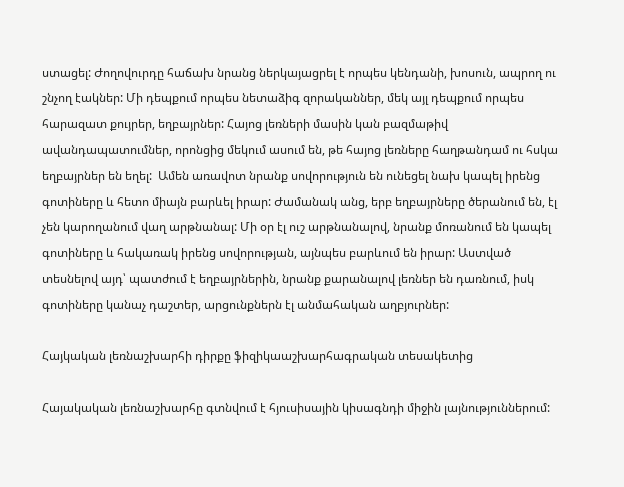ստացել: Ժողովուրդը հաճախ նրանց ներկայացրել է որպես կենդանի, խոսուն, ապրող ու շնչող էակներ: Մի դեպքում որպես նետաձիգ զորականներ, մեկ այլ դեպքում որպես հարազատ քույրեր, եղբայրներ: Հայոց լեռների մասին կան բազմաթիվ ավանդապատումներ, որոնցից մեկում ասում են, թե հայոց լեռները հաղթանդամ ու հսկա եղբայրներ են եղել:  Ամեն առավոտ նրանք սովորություն են ունեցել նախ կապել իրենց գոտիները և հետո միայն բարևել իրար: Ժամանակ անց, երբ եղբայրները ծերանում են, էլ չեն կարողանում վաղ արթնանալ: Մի օր էլ ուշ արթնանալով, նրանք մոռանում են կապել գոտիները և հակառակ իրենց սովորության, այնպես բարևում են իրար: Աստված տեսնելով այդ՝ պատժում է եղբայրներին, նրանք քարանալով լեռներ են դառնում, իսկ գոտիները կանաչ դաշտեր, արցունքներն էլ անմահական աղբյուրներ:

Հայկական լեռնաշխարհի դիրքը ֆիզիկաաշխարհագրական տեսակետից

Հայակական լեռնաշխարհը գտնվում է հյուսիսային կիսագնդի միջին լայնություններում: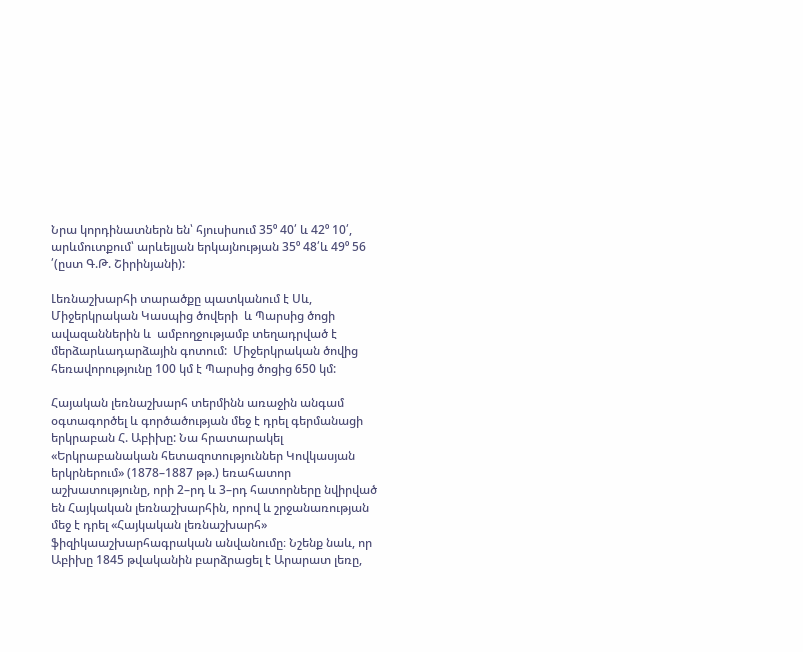Նրա կորդինատներն են՝ հյուսիսում 35⁰ 40՛ և 42⁰ 10՛, արևմուտքում՝ արևելյան երկայնության 35⁰ 48՛և 49⁰ 56 ՛(ըստ Գ.Թ. Շիրինյանի):

Լեռնաշխարհի տարածքը պատկանում է Սև, Միջերկրական Կասպից ծովերի  և Պարսից ծոցի ավազաններին և  ամբողջությամբ տեղադրված է մերձարևադարձային գոտում:  Միջերկրական ծովից հեռավորությունը 100 կմ է Պարսից ծոցից 650 կմ:

Հայական լեռնաշխարհ տերմինն առաջին անգամ օգտագործել և գործածության մեջ է դրել գերմանացի երկրաբան Հ. Աբիխը: Նա հրատարակել «Երկրաբանական հետազոտություններ Կովկասյան երկրներում» (1878–1887 թթ.) եռահատոր աշխատությունը, որի 2–րդ և 3–րդ հատորները նվիրված են Հայկական լեռնաշխարհին, որով և շրջանառության մեջ է դրել «Հայկական լեռնաշխարհ» ֆիզիկաաշխարհագրական անվանումը։ Նշենք նաև, որ Աբիխը 1845 թվականին բարձրացել է Արարատ լեռը,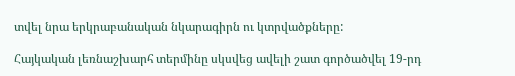տվել նրա երկրաբանական նկարագիրն ու կտրվածքները:

Հայկական լեռնաշխարհ տերմինը սկսվեց ավելի շատ գործածվել 19-րդ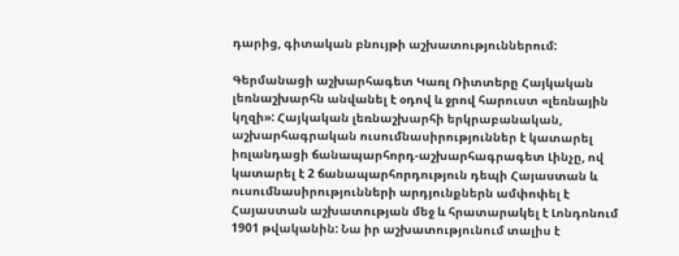դարից, գիտական բնույթի աշխատություններում:

Գերմանացի աշխարհագետ Կառլ Ռիտտերը Հայկական լեռնաշխարհն անվանել է օդով և ջրով հարուստ «լեռնային կղզի»: Հայկական լեռնաշխարհի երկրաբանական, աշխարհագրական ուսումնասիրություններ է կատարել իռլանդացի ճանապարհորդ-աշխարհագրագետ Լինչը, ով կատարել է 2 ճանապարհորդություն դեպի Հայաստան և ուսումնասիրությունների արդյունքներն ամփոփել է Հայաստան աշխատության մեջ և հրատարակել է Լոնդոնում 1901 թվականին: Նա իր աշխատությունում տալիս է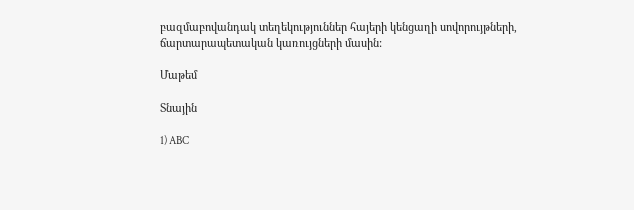բազմաբովանդակ տեղեկություններ հայերի կենցաղի սովորույթների, ճարտարապետական կառույցների մասին:

Մաթեմ

Տնային

1) ABC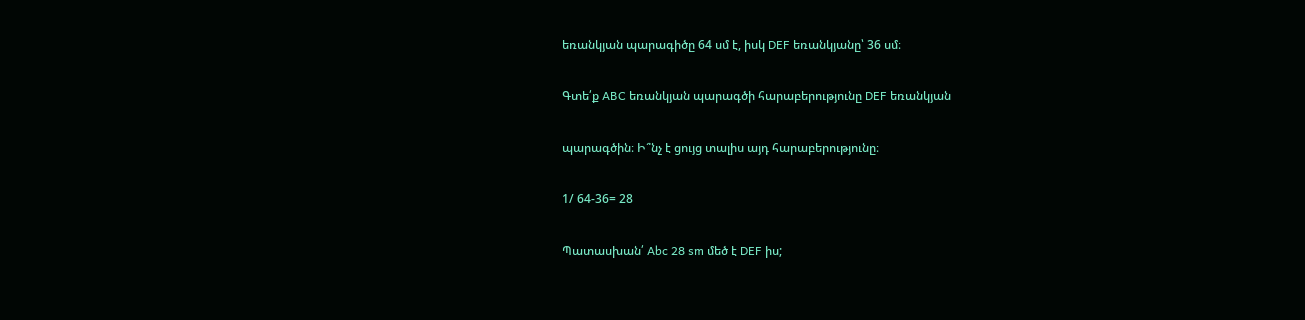եռանկյան պարագիծը 64 սմ է, իսկ DEF եռանկյանը՝ 36 սմ։

Գտե՛ք ABC եռանկյան պարագծի հարաբերությունը DEF եռանկյան

պարագծին։ Ի՞նչ է ցույց տալիս այդ հարաբերությունը։

1/ 64-36= 28

Պատասխան՛ Abc 28 sm մեծ է DEF իս;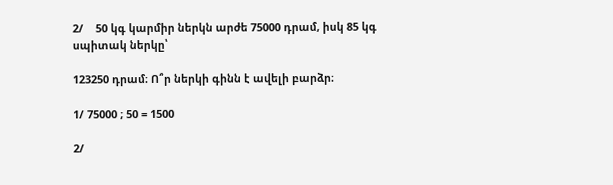2/    50 կգ կարմիր ներկն արժե 75000 դրամ, իսկ 85 կգ սպիտակ ներկը՝

123250 դրամ։ Ո՞ր ներկի գինն է ավելի բարձր։

1/ 75000 ; 50 = 1500

2/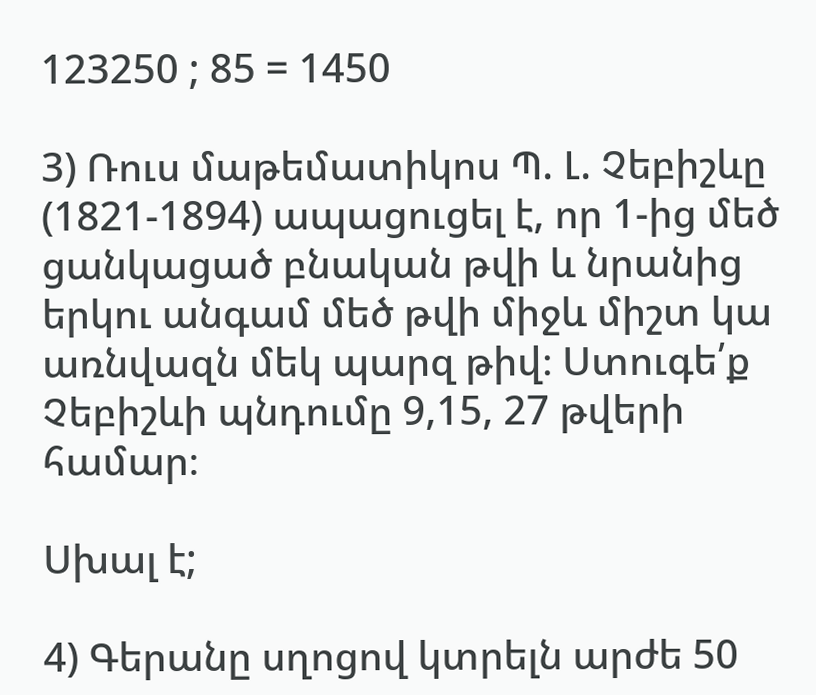123250 ; 85 = 1450

3) Ռուս մաթեմատիկոս Պ. Լ. Չեբիշևը (1821-1894) ապացուցել է, որ 1-ից մեծ ցանկացած բնական թվի և նրանից երկու անգամ մեծ թվի միջև միշտ կա առնվազն մեկ պարզ թիվ։ Ստուգե՛ք Չեբիշևի պնդումը 9,15, 27 թվերի համար։

Սխալ է;

4) Գերանը սղոցով կտրելն արժե 50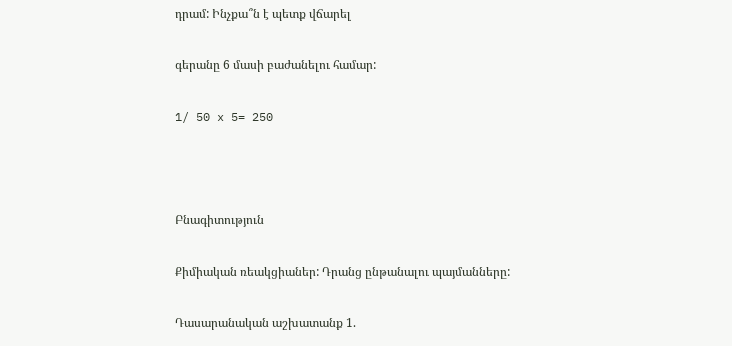դրամ: Ինչքա՞ն է պետք վճարել

գերանը 6 մասի բաժանելու համար:

1/ 50 x 5= 250



Բնագիտություն

Քիմիական ռեակցիաներ: Դրանց ընթանալու պայմանները:

Դասարանական աշխատանք 1.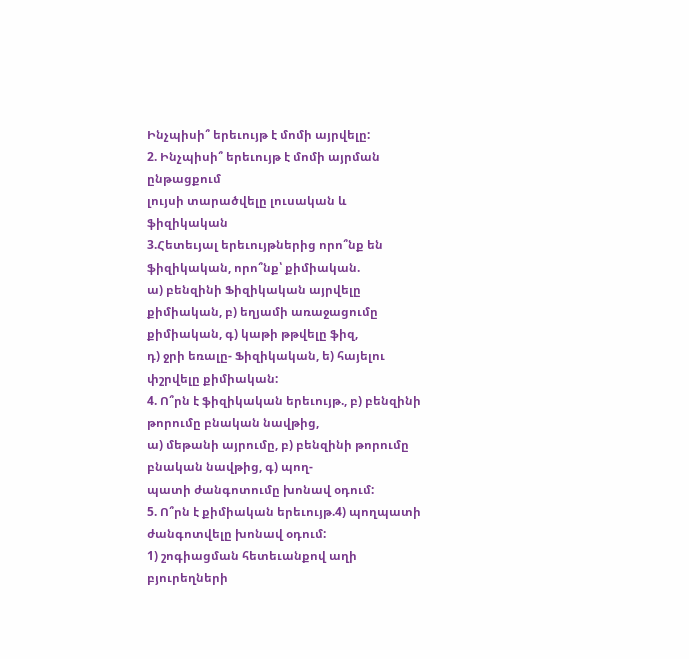Ինչպիսի՞ երեւույթ է մոմի այրվելը:
2. Ինչպիսի՞ երեւույթ է մոմի այրման ընթացքում
լույսի տարածվելը լուսական և ֆիզիկական
3.Հետեւյալ երեւույթներից որո՞նք են ֆիզիկական, որո՞նք՝ քիմիական.
ա) բենզինի Ֆիզիկական այրվելը քիմիական, բ) եղյամի առաջացումը քիմիական, գ) կաթի թթվելը ֆիզ,
դ) ջրի եռալը- Ֆիզիկական, ե) հայելու փշրվելը քիմիական:
4. Ո՞րն է ֆիզիկական երեւույթ., բ) բենզինի թորումը բնական նավթից,
ա) մեթանի այրումը, բ) բենզինի թորումը բնական նավթից, գ) պող-
պատի ժանգոտումը խոնավ օդում:
5. Ո՞րն է քիմիական երեւույթ.4) պողպատի ժանգոտվելը խոնավ օդում:
1) շոգիացման հետեւանքով աղի բյուրեղների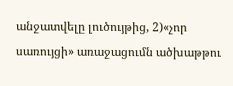անջատվելը լուծույթից, 2)«չոր սառույցի» առաջացումն ածխաթթու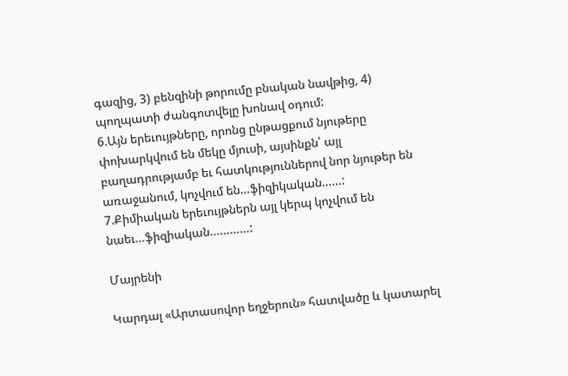գազից, 3) բենզինի թորումը բնական նավթից, 4) պողպատի ժանգոտվելը խոնավ օդում:
6.Այն երեւույթները, որոնց ընթացքում նյութերը փոխարկվում են մեկը մյուսի, այսինքն՝ այլ բաղադրությամբ եւ հատկություններով նոր նյութեր են առաջանում, կոչվում են…ֆիզիկական……:
7.Քիմիական երեւույթներն այլ կերպ կոչվում են նաեւ…ֆիզիական…………:

Մայրենի

Կարդալ «Արտասովոր եղջերուն» հատվածը և կատարել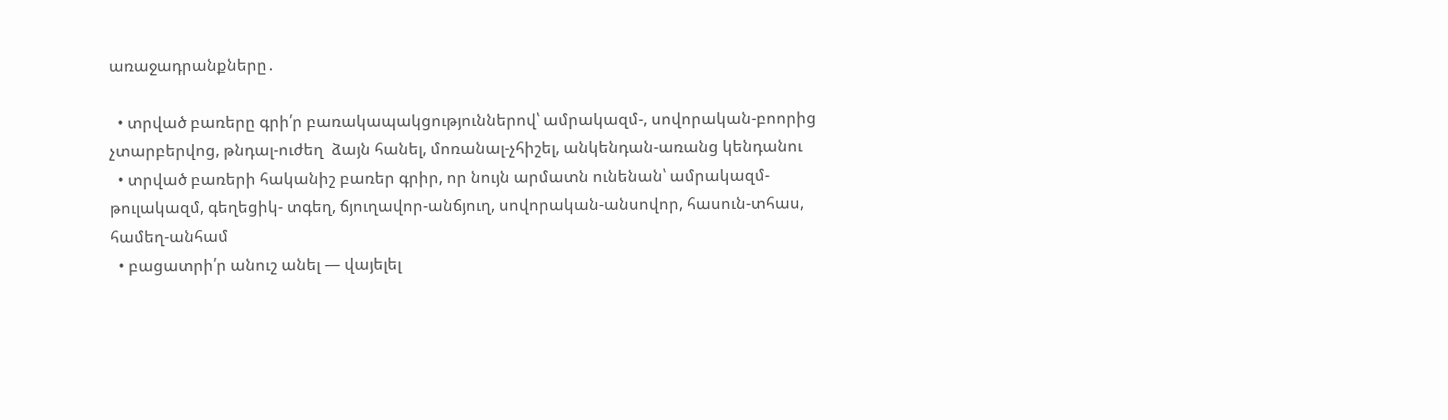առաջադրանքները․

  • տրված բառերը գրի՛ր բառակապակցություններով՝ ամրակազմ-, սովորական-բոորից չտարբերվոց, թնդալ-ուժեղ  ձայն հանել, մոռանալ-չհիշել, անկենդան-առանց կենդանու
  • տրված բառերի հականիշ բառեր գրիր, որ նույն արմատն ունենան՝ ամրակազմ-թուլակազմ, գեղեցիկ- տգեղ, ճյուղավոր-անճյուղ, սովորական-անսովոր, հասուն-տհաս, համեղ-անհամ
  • բացատրի՛ր անուշ անել — վայելել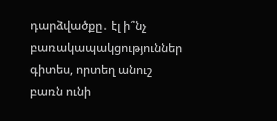դարձվածքը․ էլ ի՞նչ բառակապակցություններ գիտես, որտեղ անուշ բառն ունի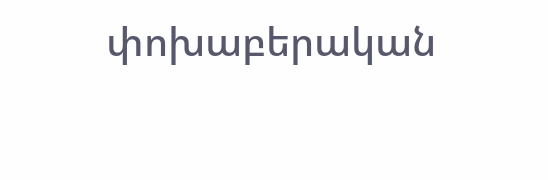փոխաբերական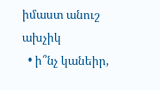իմաստ անուշ ախչիկ
  • ի՞նչ կանեիր,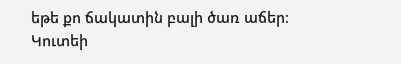եթե քո ճակատին բալի ծառ աճեր։ Կուտեի